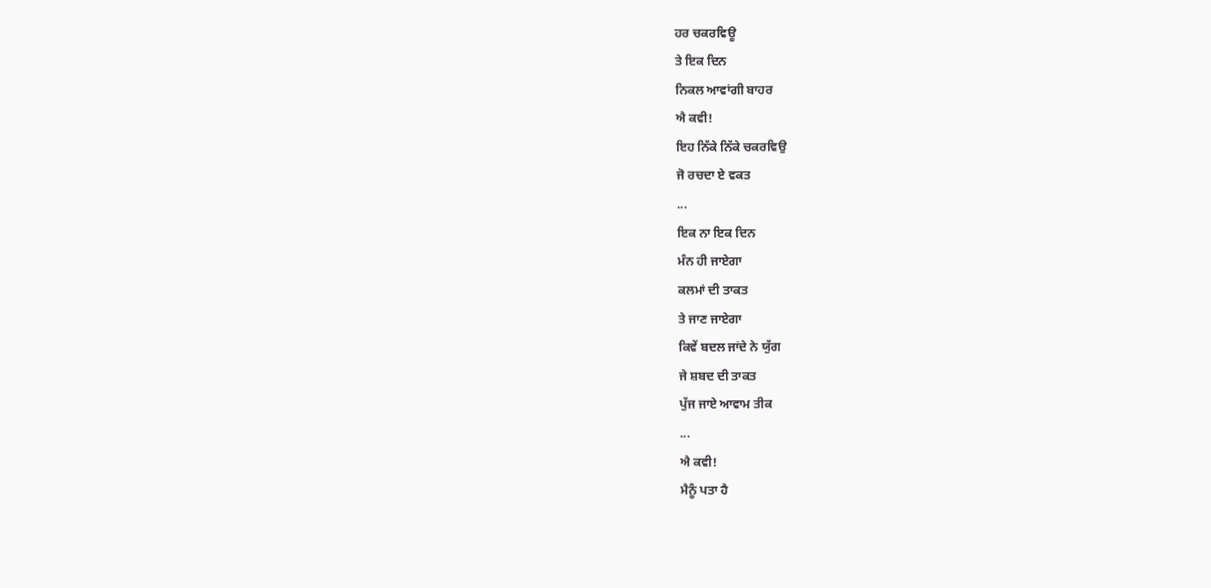ਹਰ ਚਕਰਵਿਊ
ਤੇ ਇਕ ਦਿਨ
ਨਿਕਲ ਆਵਾਂਗੀ ਬਾਹਰ
ਐ ਕਵੀ!
ਇਹ ਨਿੱਕੇ ਨਿੱਕੇ ਚਕਰਵਿਉ
ਜੋ ਰਚਦਾ ਏ ਵਕਤ
...
ਇਕ ਨਾ ਇਕ ਦਿਨ
ਮੰਨ ਹੀ ਜਾਏਗਾ
ਕਲਮਾਂ ਦੀ ਤਾਕਤ
ਤੇ ਜਾਣ ਜਾਏਗਾ
ਕਿਵੇਂ ਬਦਲ ਜਾਂਦੇ ਨੇ ਯੁੱਗ
ਜੇ ਸ਼ਬਦ ਦੀ ਤਾਕਤ
ਪੁੱਜ ਜਾਏ ਆਵਾਮ ਤੀਕ
...
ਐ ਕਵੀ!
ਮੈਨੂੰ ਪਤਾ ਹੈ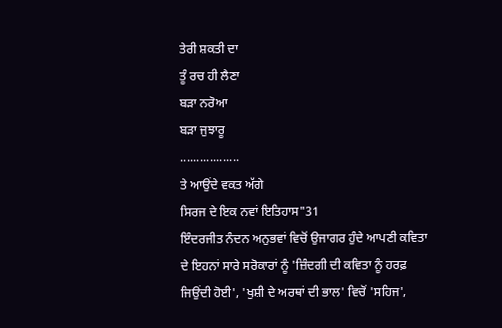ਤੇਰੀ ਸ਼ਕਤੀ ਦਾ
ਤੂੰ ਰਚ ਹੀ ਲੈਣਾ
ਬੜਾ ਨਰੋਆ
ਬੜਾ ਜੁਝਾਰੂ
..................
ਤੇ ਆਉਂਦੇ ਵਕਤ ਅੱਗੇ
ਸਿਰਜ ਦੇ ਇਕ ਨਵਾਂ ਇਤਿਹਾਸ"31
ਇੰਦਰਜੀਤ ਨੰਦਨ ਅਨੁਭਵਾਂ ਵਿਚੋਂ ਉਜਾਗਰ ਹੁੰਦੇ ਆਪਣੀ ਕਵਿਤਾ ਦੇ ਇਹਨਾਂ ਸਾਰੇ ਸਰੋਕਾਰਾਂ ਨੂੰ 'ਜ਼ਿੰਦਗੀ ਦੀ ਕਵਿਤਾ ਨੂੰ ਹਰਫ਼ ਜਿਉਂਦੀ ਹੋਈ', 'ਖੁਸ਼ੀ ਦੇ ਅਰਥਾਂ ਦੀ ਭਾਲ' ਵਿਚੋਂ 'ਸਹਿਜ',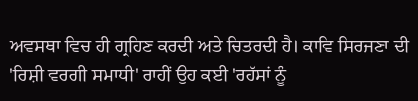ਅਵਸਥਾ ਵਿਚ ਹੀ ਗ੍ਰਹਿਣ ਕਰਦੀ ਅਤੇ ਚਿਤਰਦੀ ਹੈ। ਕਾਵਿ ਸਿਰਜਣਾ ਦੀ 'ਰਿਸ਼ੀ ਵਰਗੀ ਸਮਾਧੀ' ਰਾਹੀਂ ਉਹ ਕਈ 'ਰਹੱਸਾਂ ਨੂੰ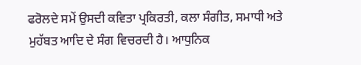ਫਰੋਲਦੇ ਸਮੇਂ ਉਸਦੀ ਕਵਿਤਾ ਪ੍ਰਕਿਰਤੀ, ਕਲਾ ਸੰਗੀਤ, ਸਮਾਧੀ ਅਤੇ ਮੁਹੱਬਤ ਆਦਿ ਦੇ ਸੰਗ ਵਿਚਰਦੀ ਹੈ। ਆਧੁਨਿਕ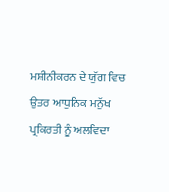ਮਸ਼ੀਨੀਕਰਨ ਦੇ ਯੁੱਗ ਵਿਚ ਉਤਰ ਆਧੁਨਿਕ ਮਨੁੱਖ ਪ੍ਰਕਿਰਤੀ ਨੂੰ ਅਲਵਿਦਾ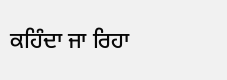ਕਹਿੰਦਾ ਜਾ ਰਿਹਾ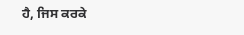ਹੈ, ਜਿਸ ਕਰਕੇ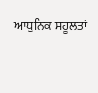ਆਧੁਨਿਕ ਸਹੂਲਤਾਂ